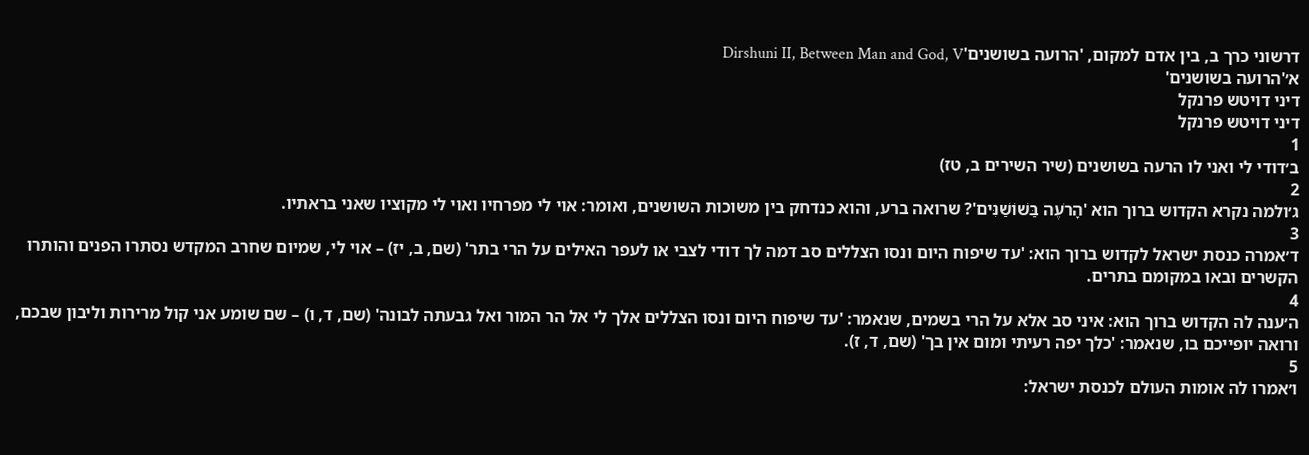דרשוני כרך ב, בין אדם למקום, 'הרועה בשושנים'Dirshuni II, Between Man and God, V
א׳'הרועה בשושנים'
דיני דויטש פרנקל
דיני דויטש פרנקל
1
ב׳דודי לי ואני לו הרעה בשושנים (שיר השירים ב, טז)
2
ג׳ולמה נקרא הקדוש ברוך הוא 'הָרֹעֶה בַּשׁוֹשַׁנִּים'? שרואה ברע, והוא כנדחק בין משוכות השושנים, ואומר: אוי לי מפרחיו ואוי לי מקוציו שאני בראתיו.
3
ד׳אמרה כנסת ישראל לקדוש ברוך הוא: 'עד שיפוח היום ונסו הצללים סב דמה לך דודי לצבי או לעפר האילים על הרי בתר' (שם, ב, יז) – אוי לי, שמיום שחרב המקדש נסתרו הפנים והותרו הקשרים ובאו במקומם בתרים.
4
ה׳ענה לה הקדוש ברוך הוא: איני סב אלא על הרי בשמים, שנאמר: 'עד שיפוח היום ונסו הצללים אלך לי אל הר המור ואל גבעתה לבונה' (שם, ד, ו) – שם שומע אני קול מרירות וליבון שבכם, ורואה יופייכם בו, שנאמר: 'כלך יפה רעיתי ומום אין בך' (שם, ד, ז).
5
ו׳אמרו לה אומות העולם לכנסת ישראל: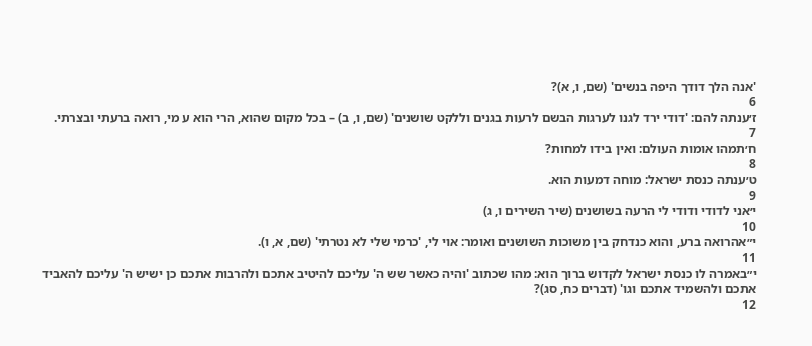'אנה הלך דודך היפה בנשים' (שם, ו, א)?
6
ז׳ענתה להם: 'דודי ירד לגנו לערגות הבשם לרעות בגנים וללקט שושנים' (שם, ו, ב) – בכל מקום שהוא, הרי הוא ע מי, רואה ברעתי ובצרתי.
7
ח׳תמהו אומות העולם: ואין בידו למחות?
8
ט׳ענתה כנסת ישראל: מוחה דמעות הוא.
9
י׳אני לדודי ודודי לי הרעה בשושנים (שיר השירים ו, ג)
10
י״אהרואה ברע, והוא כנדחק בין משוכות השושנים ואומר: אוי לי, 'כרמי שלי לא נטרתי' (שם, א, ו).
11
י״באמרה לו כנסת ישראל לקדוש ברוך הוא: מהו שכתוב 'והיה כאשר שש ה' עליכם להיטיב אתכם ולהרבות אתכם כן ישיש ה' עליכם להאביד אתכם ולהשמיד אתכם וגו' (דברים כח, סג)?
12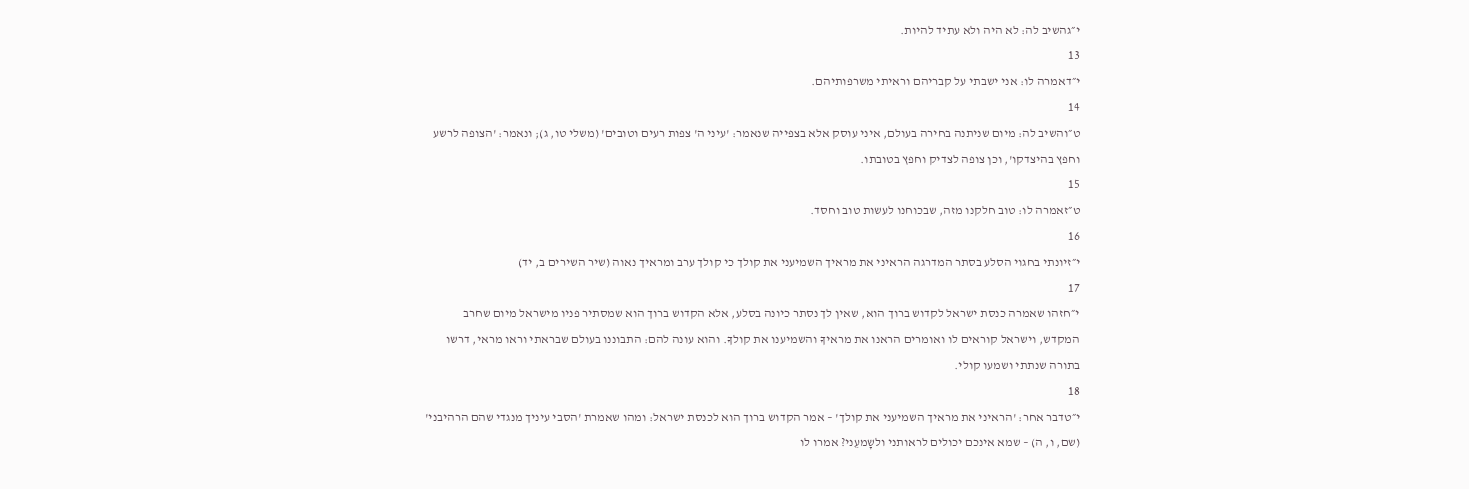י״גהשיב לה: לא היה ולא עתיד להיות.
13
י״דאמרה לו: אני ישבתי על קבריהם וראיתי משרפותיהם.
14
ט״והשיב לה: מיום שניתנה בחירה בעולם, איני עוסק אלא בצפייה שנאמר: 'עיני ה' צפות רעים וטובים' (משלי טו, ג); ונאמר: 'הצופה לרשע וחפץ בהיצדקו', וכן צופה לצדיק וחפץ בטובתו.
15
ט״זאמרה לו: טוב חלקנו מזה, שבכוחנו לעשות טוב וחסד.
16
י״זיונתי בחגוי הסלע בסתר המדרגה הראיני את מראיך השמיעני את קולך כי קולך ערב ומראיך נאוה (שיר השירים ב, יד)
17
י״חזהו שאמרה כנסת ישראל לקדוש ברוך הואּ, שאין לך נסתר כיונה בסלע, אלא הקדוש ברוך הוא שמסתיר פניו מישראל מיום שחרב המקדש, וישראל קוראים לו ואומרים הראנו את מראיךָ והשמיענו את קולךָ. והוא עונה להם: התבוננו בעולם שבראתי וראו מראי, דרשו בתורה שנתתי ושמעו קולי.
18
י״טדבר אחר: 'הראיני את מראיך השמיעני את קולך' – אמר הקדוש ברוך הוא לכנסת ישראל: ומהו שאמרת 'הסבי עיניך מנגדי שהם הרהיבני' (שם, ו, ה) – שמא אינכם יכולים לראותני ולשָמעֵני? אמרו לו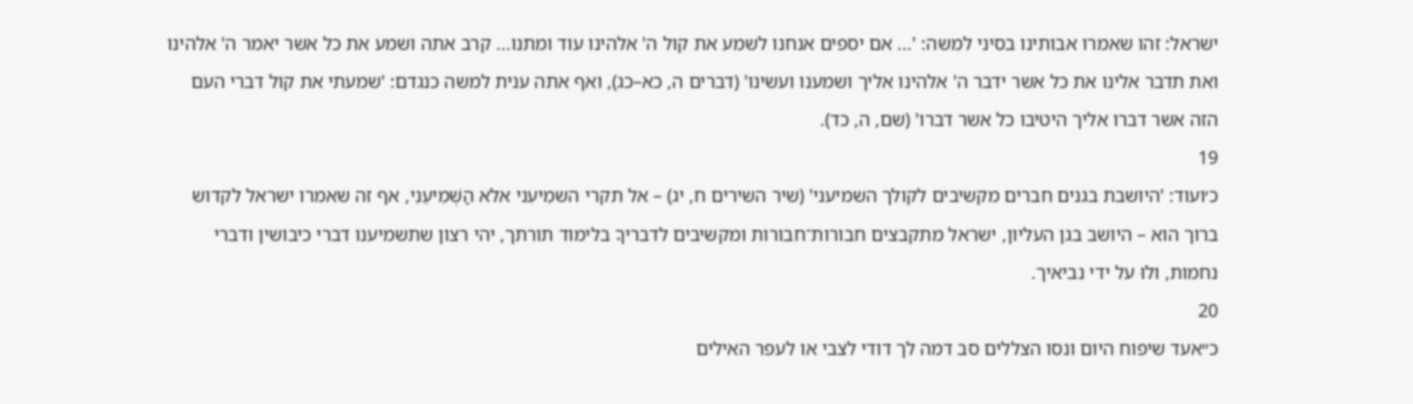ישראל: זהו שאמרו אבותינו בסיני למשה: '... אם יספים אנחנו לשמע את קול ה' אלהינו עוד ומתנו... קרב אתה ושמע את כל אשר יאמר ה' אלהינו ואת תדבר אלינו את כל אשר ידבר ה' אלהינו אליך ושמענו ועשינו' (דברים ה, כא–כג), ואף אתה ענית למשה כנגדם: 'שמעתי את קול דברי העם הזה אשר דברו אליך היטיבו כל אשר דברו' (שם, ה, כד).
19
כ׳ועוד: 'היושבת בגנים חברים מקשיבים לקולך השמיעני' (שיר השירים ח, יג) – אל תקרי השמִיעִני אלא הַשְׁמִיעֵנִי, אף זה שאמרו ישראל לקדוש ברוך הוא – היושב בגן העליון, ישראל מתקבצים חבורות־חבורות ומקשיבים לדבריךָ בלימוד תורתך, יהי רצון שתשמיענו דברי כיבושין ודברי נחמות, ולוּ על ידי נביאיך.
20
כ״אעד שיפוח היום ונסו הצללים סב דמה לך דודי לצבי או לעפר האילים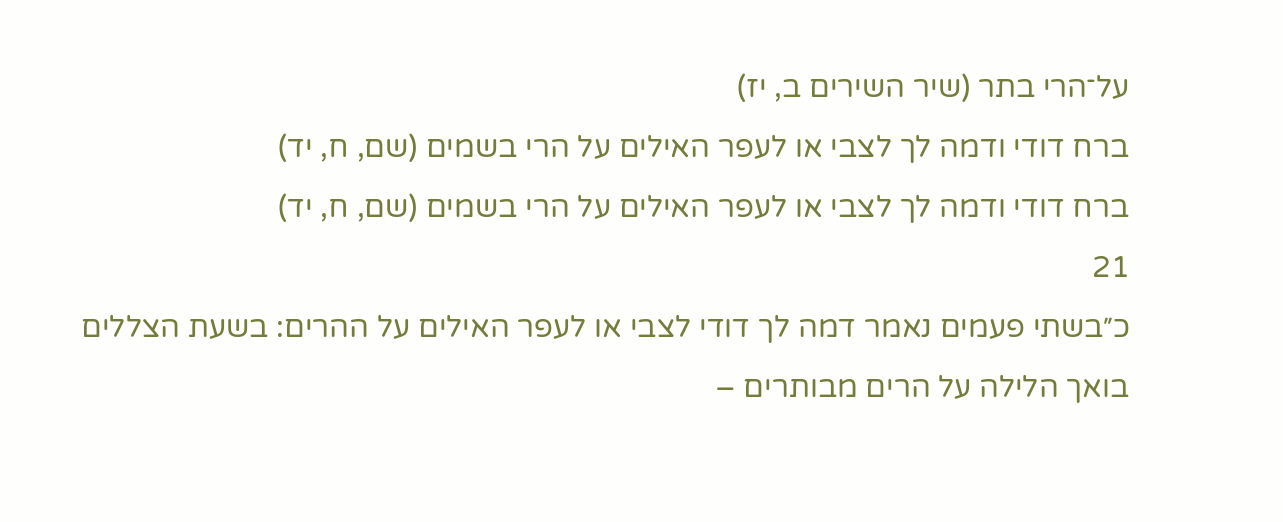על־הרי בתר (שיר השירים ב, יז)
ברח דודי ודמה לך לצבי או לעפר האילים על הרי בשמים (שם, ח, יד)
ברח דודי ודמה לך לצבי או לעפר האילים על הרי בשמים (שם, ח, יד)
21
כ״בשתי פעמים נאמר דמה לך דודי לצבי או לעפר האילים על ההרים: בשעת הצללים בואך הלילה על הרים מבותרים –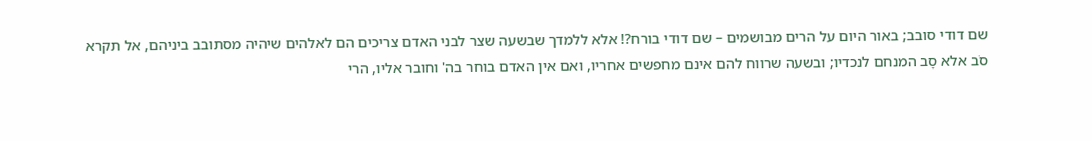שם דודי סובב; באור היום על הרים מבושמים – שם דודי בורח?! אלא ללמדך שבשעה שצר לבני האדם צריכים הם לאלהים שיהיה מסתובב ביניהם, אל תקרא סֹב אלא סָב המנחם לנכדיו; ובשעה שרווח להם אינם מחפשים אחריו, ואם אין האדם בוחר בה' וחובר אליו, הרי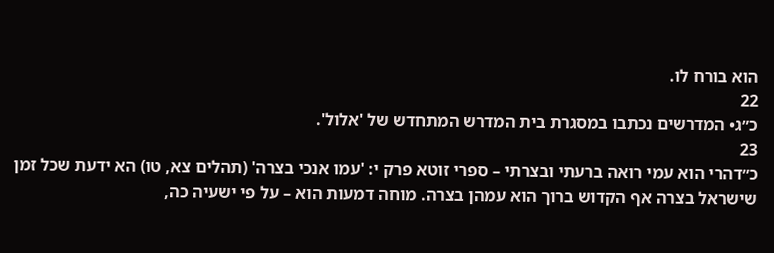הוא בורח לו.
22
כ״ג• המדרשים נכתבו במסגרת בית המדרש המתחדש של 'אלול'.
23
כ״דהרי הוא עמי רואה ברעתי ובצרתי – ספרי זוטא פרק י: 'עמו אנכי בצרה' (תהלים צא, טו) הא ידעת שכל זמן שישראל בצרה אף הקדוש ברוך הוא עמהן בצרה. מוחה דמעות הוא – על פי ישעיה כה,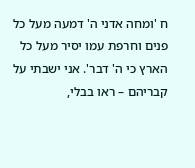ח 'ומחה אדני ה' דמעה מעל כל פנים וחרפת עמו יסיר מעל כל הארץ כי ה' דבר'. אני ישבתי על קבריהם – ראו בבלי,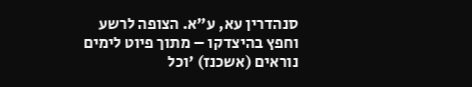סנהדרין עא, ע"א. הצופה לרשע וחפץ בהיצדקו – מתוך פיוט לימים נוראים (אשכנז) 'וכל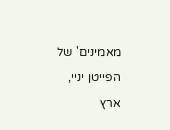מאמינים' של הפייטן יניי, ארץ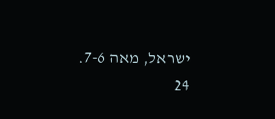ישראל, מאה 7-6.
24